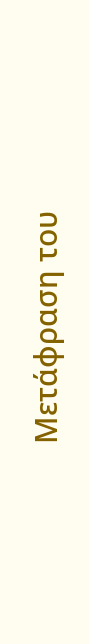Μετάφραση του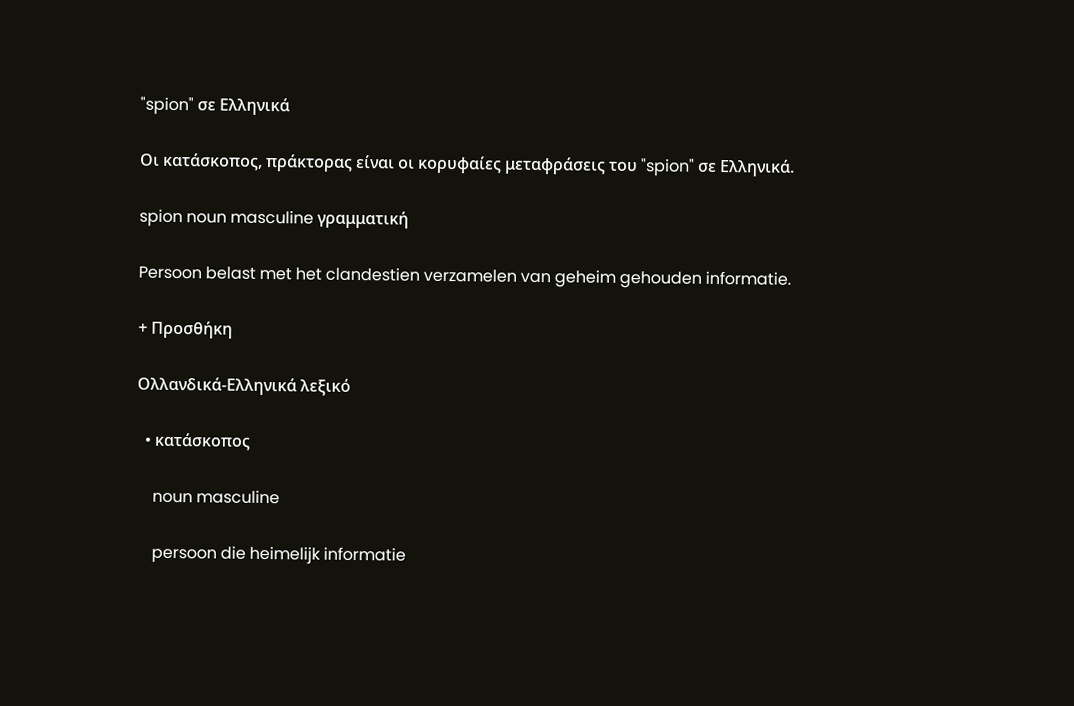"spion" σε Ελληνικά

Οι κατάσκοπος, πράκτορας είναι οι κορυφαίες μεταφράσεις του "spion" σε Ελληνικά.

spion noun masculine γραμματική

Persoon belast met het clandestien verzamelen van geheim gehouden informatie.

+ Προσθήκη

Ολλανδικά-Ελληνικά λεξικό

  • κατάσκοπος

    noun masculine

    persoon die heimelijk informatie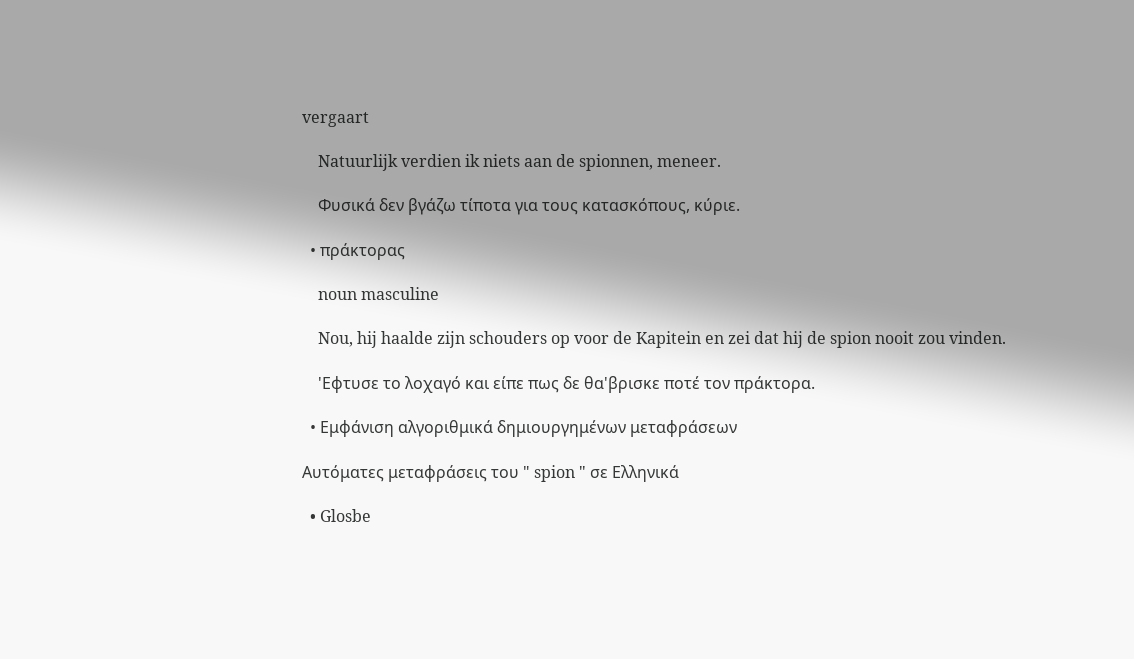vergaart

    Natuurlijk verdien ik niets aan de spionnen, meneer.

    Φυσικά δεν βγάζω τίποτα για τους κατασκόπους, κύριε.

  • πράκτορας

    noun masculine

    Nou, hij haalde zijn schouders op voor de Kapitein en zei dat hij de spion nooit zou vinden.

    'Εφτυσε το λοχαγό και είπε πως δε θα'βρισκε ποτέ τον πράκτορα.

  • Εμφάνιση αλγοριθμικά δημιουργημένων μεταφράσεων

Αυτόματες μεταφράσεις του " spion " σε Ελληνικά

  • Glosbe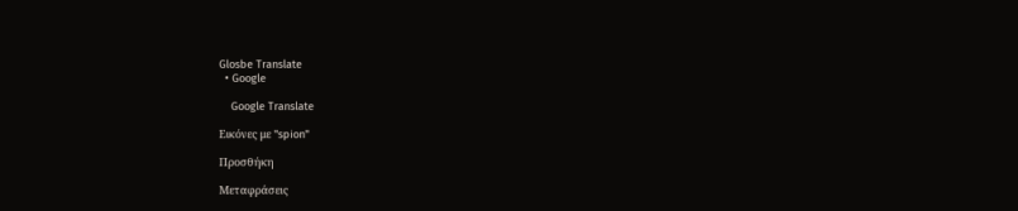Glosbe Translate
  • Google

    Google Translate

Εικόνες με "spion"

Προσθήκη

Μεταφράσεις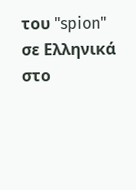του "spion" σε Ελληνικά στο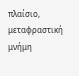πλαίσιο, μεταφραστική μνήμη